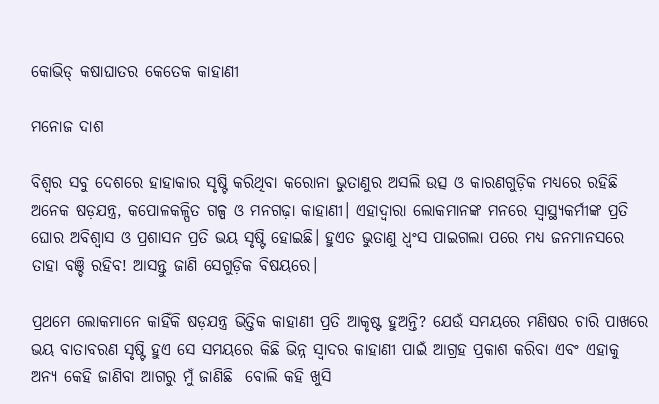କୋଭିଡ୍‌ କଷାଘାତର କେତେକ କାହାଣୀ

ମନୋଜ ଦାଶ

ବିଶ୍ଵର ସବୁ ଦେଶରେ ହାହାକାର ସୃଷ୍ଟି କରିଥିବା କରୋନା ଭୁତାଣୁର ଅସଲି ଉତ୍ସ ଓ କାରଣଗୁଡ଼ିକ ମଧ୍ୟରେ ରହିଛି ଅନେକ ଷଡ଼ଯନ୍ତ୍ର, କପୋଳକଳ୍ପିତ ଗଳ୍ପ ଓ ମନଗଢ଼ା କାହାଣୀ। ଏହାଦ୍ଵାରା ଲୋକମାନଙ୍କ ମନରେ ସ୍ଵାସ୍ଥ୍ୟକର୍ମୀଙ୍କ ପ୍ରତି ଘୋର ଅବିଶ୍ଵାସ ଓ ପ୍ରଶାସନ ପ୍ରତି ଭୟ ସୃଷ୍ଟି ହୋଇଛି। ହୁଏତ ଭୁତାଣୁ ଧ୍ବଂସ ପାଇଗଲା ପରେ ମଧ୍ୟ ଜନମାନସରେ ତାହା ବଞ୍ଚି ରହିବ! ଆସନ୍ତୁ ଜାଣି ସେଗୁଡ଼ିକ ବିଷୟରେ।

ପ୍ରଥମେ ଲୋକମାନେ କାହିଁକି ଷଡ଼ଯନ୍ତ୍ର ଭିତ୍ତିକ କାହାଣୀ ପ୍ରତି ଆକୃଷ୍ଟ ହୁଅନ୍ତି? ଯେଉଁ ସମୟରେ ମଣିଷର ଚାରି ପାଖରେ ଭୟ ବାତାବରଣ ସୃଷ୍ଟି ହୁଏ ସେ ସମୟରେ କିଛି ଭିନ୍ନ ସ୍ଵାଦର କାହାଣୀ ପାଇଁ ଆଗ୍ରହ ପ୍ରକାଶ କରିବା ଏବଂ ଏହାକୁ ଅନ୍ୟ କେହି ଜାଣିବା ଆଗରୁ ମୁଁ ଜାଣିଛି  ବୋଲି କହି ଖୁସି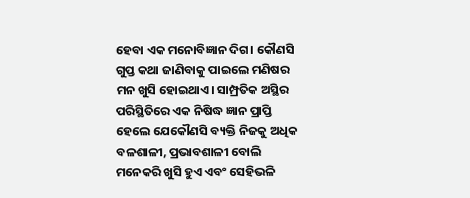ହେବା ଏକ ମନୋବିଜ୍ଞାନ ଦିଗ। କୌଣସି ଗୁପ୍ତ କଥା ଜାଣିବାକୁ ପାଇଲେ ମଣିଷର ମନ ଖୁସି ହୋଇଥାଏ। ସାମ୍ପ୍ରତିକ ଅସ୍ଥିର ପରିସ୍ଥିତିରେ ଏକ ନିଷିଦ୍ଧ ଜ୍ଞାନ ପ୍ରାପ୍ତି ହେଲେ ଯେକୌଣସି ବ୍ୟକ୍ତି ନିଜକୁ ଅଧିକ ବଳଶାଳୀ, ପ୍ରଭାବଶାଳୀ ବୋଲି ମନେକରି ଖୁସି ହୁଏ ଏବଂ ସେହିଭଳି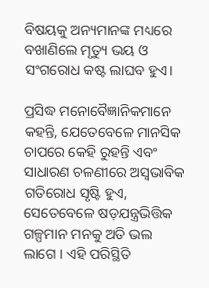ବିଷୟକୁ ଅନ୍ୟମାନଙ୍କ ମଧ୍ୟରେ ବଖାଣିଲେ ମୃତ୍ୟୁ ଭୟ ଓ ସଂଗରୋଧ କଷ୍ଟ ଲାଘବ ହୁଏ।

ପ୍ରସିଦ୍ଧ ମନୋବୈଜ୍ଞାନିକମାନେ କହନ୍ତି, ଯେତେବେଳେ ମାନସିକ ଚାପରେ କେହି ରୁହନ୍ତି ଏବଂ ସାଧାରଣ ଚଳଣୀରେ ଅସ୍ଵଭାବିକ ଗତିରୋଧ ସୃଷ୍ଟି ହୁଏ, ସେତେବେଳେ ଷଡ଼ଯନ୍ତ୍ରଭିତ୍ତିକ ଗଳ୍ପମାନ ମନକୁ ଅତି ଭଲ ଲାଗେ । ଏହି ପରିସ୍ଥିତି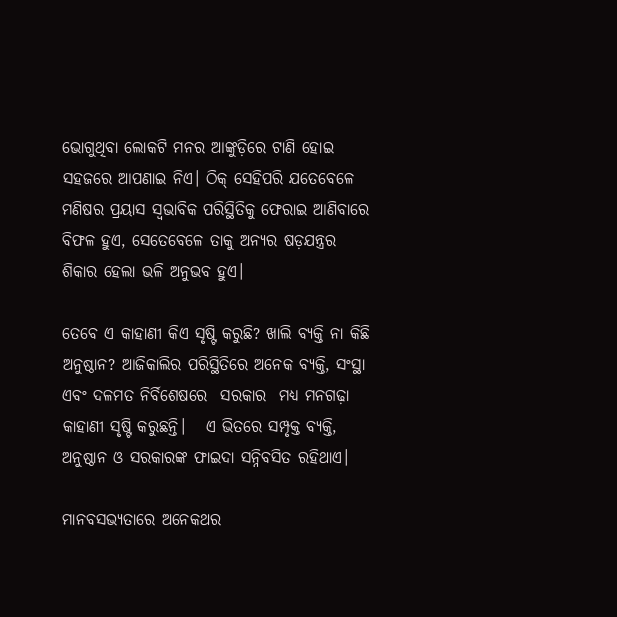ଭୋଗୁଥିବା ଲୋକଟି ମନର ଆଙ୍କୁଡ଼ିରେ ଟାଣି ହୋଇ ସହଜରେ ଆପଣାଇ ନିଏ। ଠିକ୍‌ ସେହିପରି ଯତେବେଳେ ମଣିଷର ପ୍ରୟାସ ସ୍ଵଭାବିକ ପରିସ୍ଥିତିକୁ ଫେରାଇ ଆଣିବାରେ ବିଫଳ ହୁଏ, ସେତେବେଳେ ତାକୁ ଅନ୍ୟର ଷଡ଼ଯନ୍ତ୍ରର ଶିକାର ହେଲା ଭଳି ଅନୁଭବ ହୁଏ।

ତେବେ ଏ କାହାଣୀ କିଏ ସୃଷ୍ଟି କରୁଛି? ଖାଲି ବ୍ୟକ୍ତି ନା କିଛି ଅନୁଷ୍ଠାନ? ଆଜିକାଲିର ପରିସ୍ଥିତିରେ ଅନେକ ବ୍ୟକ୍ତି, ସଂସ୍ଥା ଏବଂ ଦଳମତ ନିର୍ବିଶେଷରେ  ସରକାର  ମଧ୍ୟ ମନଗଢ଼ା କାହାଣୀ ସୃଷ୍ଟି କରୁଛନ୍ତି।   ଏ ଭିତରେ ସମ୍ପୃକ୍ତ ବ୍ୟକ୍ତି, ଅନୁଷ୍ଠାନ ଓ ସରକାରଙ୍କ ଫାଇଦା ସନ୍ନିବସିତ ରହିଥାଏ।

ମାନବସଭ୍ୟତାରେ ଅନେକଥର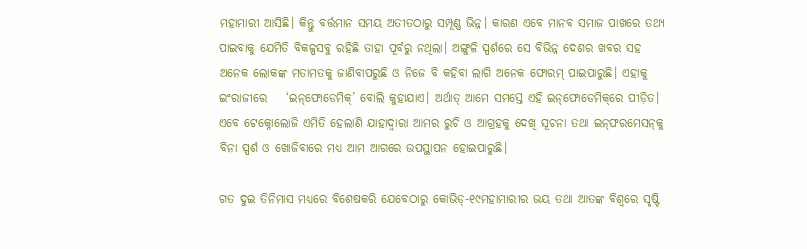ମହାମାରୀ ଆସିଛି। କିନ୍ତୁ ବର୍ତ୍ତମାନ ସମୟ ଅତୀତଠାରୁ ସମ୍ପୂଣ୍ଣ ଭିନ୍ନ। କାରଣ ଏବେ ମାନବ ସମାଜ ପାଖରେ ତଥ୍ୟ ପାଇବାକୁ ଯେମିତି ବିକଳ୍ପସବୁ ରହିଛି ତାହା ପୂର୍ବରୁ ନଥିଲା। ଅଙ୍ଗୁଳି ସ୍ପର୍ଶରେ ସେ ବିଭିନ୍ନ ଦେଶର ଖବର ସହ ଅନେକ ଲୋକଙ୍କ ମତାମତକୁ ଜାଣିବାପରୁଛି ଓ ନିଜେ ବି କହିବା ଲାଗି ଅନେକ ଫୋରମ୍‌ ପାଇପାରୁଛି। ଏହାକୁ ଇଂରାଜୀରେ    ‘ଇନ୍‌ଫୋଡେମିକ୍‌’ ବୋଲି କୁହାଯାଏ। ଅର୍ଥାତ୍‌ ଆମେ ସମସ୍ତେ ଏହି ଇନ୍‌ଫୋଡେମିକ୍‌ରେ ପୀଡ଼ିତ। ଏବେ ଟେକ୍ନୋଲୋଜି ଏମିତି ହେଲାଣି ଯାହାଦ୍ଵାରା ଆମର ରୁଚି ଓ ଆଗ୍ରହକୁ ଦେଖି ସୂଚନା ତଥା ଇନ୍‌ଫରମେସନ୍‌କୁ ବିନା ସ୍ପର୍ଶ ଓ ଖୋଜିବାରେ ମଧ୍ୟ ଆମ ଆଗରେ ଉପସ୍ଥାପନ ହୋଇପାରୁଛି।

ଗତ ଦୁଇ ତିନିମାସ ମଧ୍ୟରେ ବିଶେଷକରି ଯେବେଠାରୁ କୋଭିଡ୍‌-୧୯ମହାମାରୀର ଭୟ ତଥା ଆତଙ୍କ ବିଶ୍ଵରେ ସୃଷ୍ଟି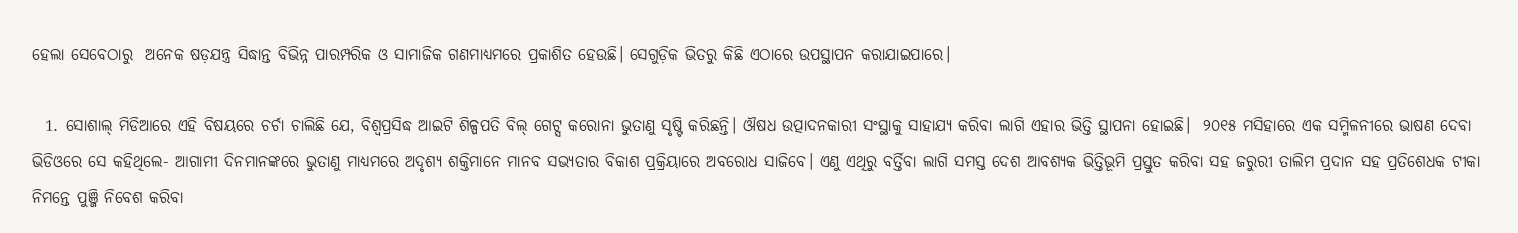ହେଲା ସେବେଠାରୁ  ଅନେକ ଷଡ଼ଯନ୍ତ୍ର ସିଦ୍ଧାନ୍ତ ବିଭିନ୍ନ ପାରମ୍ପରିକ ଓ ସାମାଜିକ ଗଣମାଧ୍ୟମରେ ପ୍ରକାଶିତ ହେଉଛି। ସେଗୁଡ଼ିକ ଭିତରୁ କିଛି ଏଠାରେ ଉପସ୍ଥାପନ କରାଯାଇପାରେ।

  1. ସୋଶାଲ୍‌ ମିଡିଆରେ ଏହି ବିଷୟରେ ଚର୍ଚା ଚାଲିଛି ଯେ, ବିଶ୍ଵପ୍ରସିଦ୍ଧ ଆଇଟି ଶିଳ୍ପପତି ବିଲ୍‌ ଗେଟ୍ସ କରୋନା ଭୁତାଣୁ ସୃଷ୍ଟି କରିଛନ୍ତି। ଔଷଧ ଉତ୍ପାଦନକାରୀ ସଂସ୍ଥାକୁ ସାହାଯ୍ୟ କରିବା ଲାଗି ଏହାର ଭିତ୍ତି ସ୍ଥାପନା ହୋଇଛି।  ୨୦୧୫ ମସିହାରେ ଏକ ସମ୍ମିଳନୀରେ ଭାଷଣ ଦେବା ଭିଡିଓରେ ସେ କହିଥିଲେ- ଆଗାମୀ ଦିନମାନଙ୍କରେ ଭୁତାଣୁ ମାଧ୍ୟମରେ ଅଦୃଶ୍ୟ ଶକ୍ତିମାନେ ମାନବ ସଭ୍ୟତାର ବିକାଶ ପ୍ରକ୍ରିୟାରେ ଅବରୋଧ ସାଜିବେ। ଏଣୁ ଏଥିରୁ ବର୍ତ୍ତିବା ଲାଗି ସମସ୍ତ ଦେଶ ଆବଶ୍ୟକ ଭିତ୍ତିଭୂମି ପ୍ରସ୍ତୁତ କରିବା ସହ ଜରୁରୀ ତାଲିମ ପ୍ରଦାନ ସହ ପ୍ରତିଶେଧକ ଟୀକା ନିମନ୍ତେ ପୁଞ୍ଜି ନିବେଶ କରିବା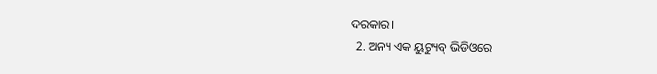ଦରକାର।
  2. ଅନ୍ୟ ଏକ ୟୁଟ୍ୟୁବ୍‌ ଭିଡିଓରେ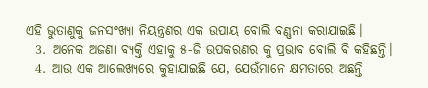ଏହି ଭୁତାଣୁକୁ ଜନସଂଖ୍ୟା ନିୟନ୍ତ୍ରଣର ଏକ ଉପାୟ ବୋଲି ବଣ୍ଣନା କରାଯାଇଛି।
  3. ଅନେକ ଅଜଣା ବ୍ୟକ୍ତି ଏହାକୁ ୫-ଜି ଉପକରଣର କୁ ପ୍ରଭାବ ବୋଲି ବି କହିଛନ୍ତି।
  4. ଆଉ ଏକ ଆଲେଖ୍ୟରେ କୁହାଯାଇଛି ଯେ, ଯେଉଁମାନେ କ୍ଷମତାରେ ଅଛନ୍ତି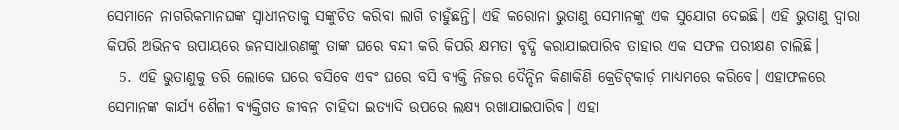ସେମାନେ ନାଗରିକମାନଘଙ୍କ ସ୍ଵାଧୀନତାକୁ ସଙ୍କୁଚିତ କରିବା ଲାଗି ଚାହୁଁଛନ୍ତି। ଏହି କରୋନା ଭୁତାଣୁ ସେମାନଙ୍କୁ ଏକ ସୁଯୋଗ ଦେଇଛି। ଏହି ଭୁତାଣୁ ଦ୍ଵାରା କିପରି ଅଭିନବ ଉପାୟରେ ଜନସାଧାରଣଙ୍କୁ ତାଙ୍କ ଘରେ ବନ୍ଦୀ କରି କିପରି କ୍ଷମତା ବୃଦ୍ଧି କରାଯାଇପାରିବ ତାହାର ଏକ ସଫଳ ପରୀକ୍ଷଣ ଚାଲିଛି।
  5. ଏହି ଭୁତାଣୁକୁ ଡରି ଲୋକେ ଘରେ ବସିବେ ଏବଂ ଘରେ ବସି ବ୍ୟକ୍ତି ନିଜର ଦୈନ୍ଦିନ କିଣାକିଣି କ୍ରେଡିଟ୍‌କାର୍ଡ଼ ମାଧ୍ୟମରେ କରିବେ। ଏହାଫଳରେ ସେମାନଙ୍କ କାର୍ଯ୍ୟ ଶୈଳୀ ବ୍ୟକ୍ତିଗତ ଜୀବନ ଚାହିଦା ଇତ୍ୟାଦି ଉପରେ ଲକ୍ଷ୍ୟ ରଖାଯାଇପାରିବ। ଏହା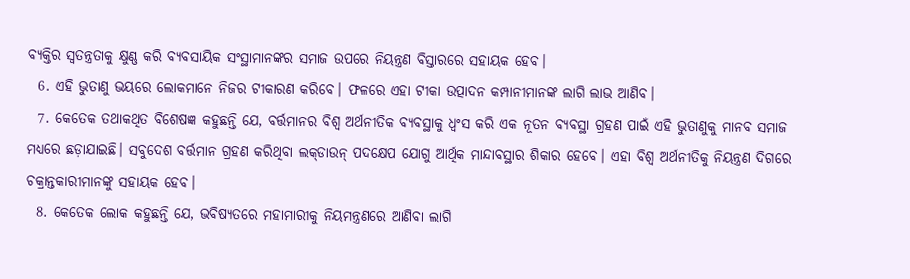ବ୍ୟକ୍ତିର ସ୍ଵତନ୍ତ୍ରତାକୁ କ୍ଷୁଣ୍ଣ କରି ବ୍ୟବସାୟିକ ସଂସ୍ଥାମାନଙ୍କର ସମାଜ ଉପରେ ନିୟନ୍ତ୍ରଣ ବିସ୍ତାରରେ ସହାୟକ ହେବ।
  6. ଏହି ଭୁତାଣୁ ଭୟରେ ଲୋକମାନେ ନିଜର ଟୀକାରଣ କରିବେ। ଫଳରେ ଏହା ଟୀକା ଉତ୍ପାଦନ କମ୍ପାନୀମାନଙ୍କ ଲାଗି ଲାଭ ଆଣିବ।
  7. କେତେକ ତଥାକଥିତ ବିଶେଷଜ୍ଞ କହୁଛନ୍ତି ଯେ, ବର୍ତ୍ତମାନର ବିଶ୍ଵ ଅର୍ଥନୀତିକ ବ୍ୟବସ୍ଥାକୁ ଧ୍ବଂସ କରି ଏକ ନୂତନ ବ୍ୟବସ୍ଥା ଗ୍ରହଣ ପାଇଁ ଏହି ଭୁତାଣୁକୁ ମାନବ ସମାଜ ମଧ୍ୟରେ ଛଡ଼ାଯାଇଛି। ସବୁଦେଶ ବର୍ତ୍ତମାନ ଗ୍ରହଣ କରିଥିବା ଲକ୍‌ଡାଉନ୍‌ ପଦକ୍ଷେପ ଯୋଗୁ ଆର୍ଥିକ ମାନ୍ଦାବସ୍ଥାର ଶିକାର ହେବେ। ଏହା ବିଶ୍ଵ ଅର୍ଥନୀତିକୁ ନିୟନ୍ତ୍ରଣ ଦିଗରେ ଚକ୍ରାନ୍ତକାରୀମାନଙ୍କୁ ସହାୟକ ହେବ।
  8. କେତେକ ଲୋକ କହୁଛନ୍ତି ଯେ, ଭବିଷ୍ୟତରେ ମହାମାରୀକୁ ନିୟମନ୍ତ୍ରଣରେ ଆଣିବା ଲାଗି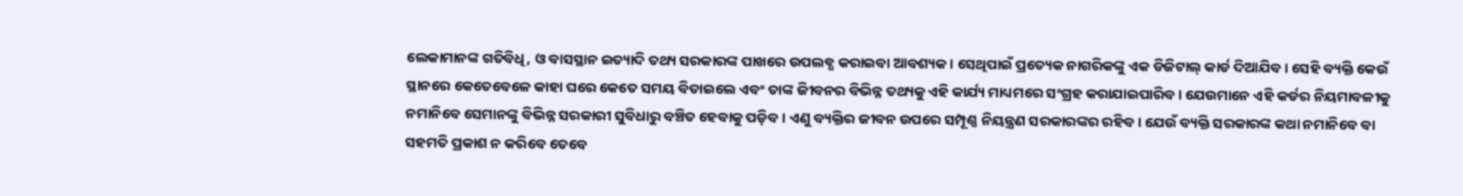ଲେକାମାନଙ୍କ ଗତିବିଧି, ଓ ବାସସ୍ଥାନ ଇତ୍ୟାଦି ତଥ୍ୟ ସରକାରଙ୍କ ପାଖରେ ଉପଲବ୍ଧ କରାଇବା ଆବଶ୍ୟକ। ସେଥିପାଇଁ ପ୍ରତ୍ୟେକ ନାଗରିକଙ୍କୁ ଏକ ଡିଜିଟାଲ୍‌ କାର୍ଡ ଦିଆଯିବ। ସେହି ବ୍ୟକ୍ତି କେଉଁ ସ୍ଥାନରେ କେତେବେଳେ କାହା ଘରେ କେତେ ସମୟ ବିତାଇଲେ ଏବଂ ତାଙ୍କ ଜିୀବନର ବିଭିନ୍ନ ତଥ୍ୟକୁ ଏହି କାର୍ଯ୍ୟ ମାଧ୍ୟମରେ ସଂଗ୍ରହ କରାଯାଇପାରିବ। ଯେଉମାନେ ଏହି କର୍ଡର ନିୟମାବଳୀକୁ ନମାନିବେ ସେମାନଙ୍କୁ ବିଭିନ୍ନ ସରକାରୀ ସୁବିଧାରୁ ବଞ୍ଚିତ ହେବାକୁ ପଡ଼ିବ। ଏଣୁ ବ୍ୟକ୍ତିର ଜୀବନ ଉପରେ ସମ୍ପୂଣ୍ଣ ନିୟନ୍ତ୍ରଣ ସରକାରଙ୍କର ରହିବ। ଯେଉଁ ବ୍ୟକ୍ତି ସରକାରଙ୍କ କଥା ନମାନିବେ ବା ସହମତି ପ୍ରକାଶ ନ କରିବେ ତେବେ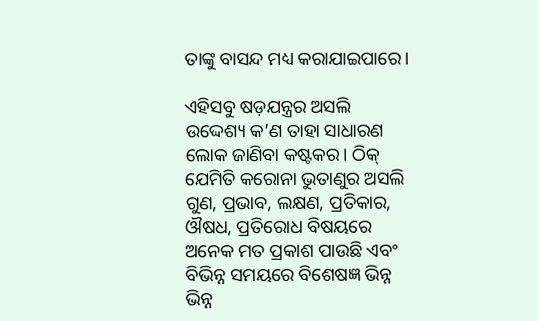ତାଙ୍କୁ ବାସନ୍ଦ ମଧ୍ୟ କରାଯାଇପାରେ।

ଏହିସବୁ ଷଡ଼ଯନ୍ତ୍ରର ଅସଲି ଉଦ୍ଦେଶ୍ୟ କ’ଣ ତାହା ସାଧାରଣ ଲୋକ ଜାଣିବା କଷ୍ଟକର। ଠିକ୍‌ ଯେମିତି କରୋନା ଭୁତାଣୁର ଅସଲି ଗୁଣ, ପ୍ରଭାବ, ଲକ୍ଷଣ, ପ୍ରତିକାର, ଔଷଧ, ପ୍ରତିରୋଧ ବିଷୟରେ ଅନେକ ମତ ପ୍ରକାଶ ପାଉଛି ଏବଂ ବିଭିନ୍ନ ସମୟରେ ବିଶେଷଜ୍ଞ ଭିନ୍ନ ଭିନ୍ନ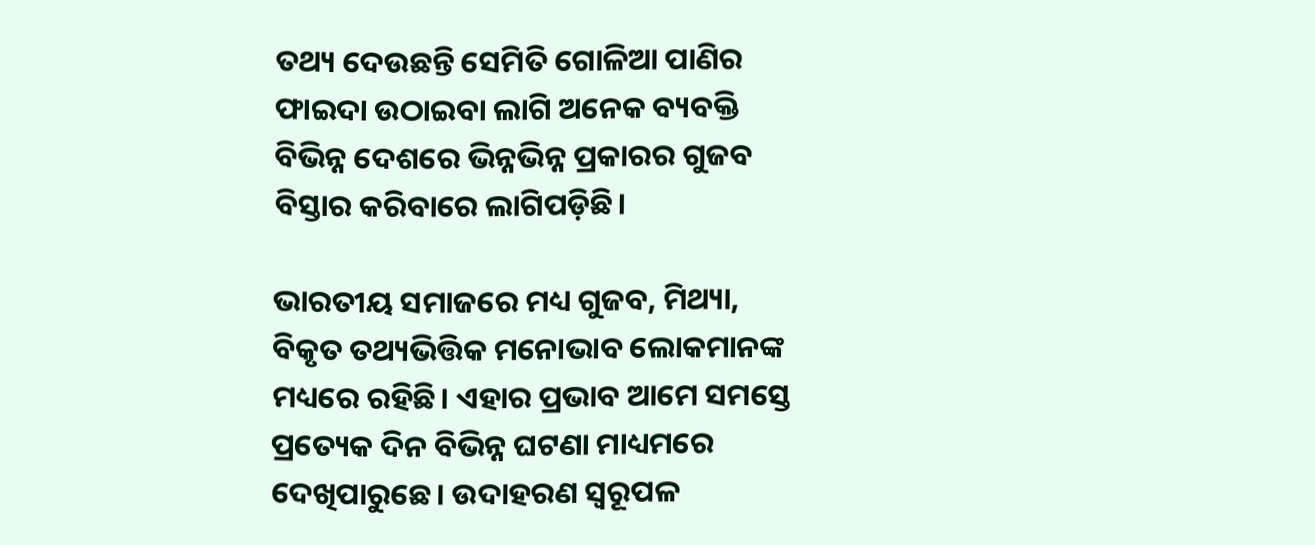ତଥ୍ୟ ଦେଉଛନ୍ତି ସେମିତି ଗୋଳିଆ ପାଣିର ଫାଇଦା ଉଠାଇବା ଲାଗି ଅନେକ ବ୍ୟବକ୍ତି ବିଭିନ୍ନ ଦେଶରେ ଭିନ୍ନଭିନ୍ନ ପ୍ରକାରର ଗୁଜବ ବିସ୍ତାର କରିବାରେ ଲାଗିପଡ଼ିଛି।

ଭାରତୀୟ ସମାଜରେ ମଧ୍ୟ ଗୁଜବ, ମିଥ୍ୟା, ବିକୃତ ତଥ୍ୟଭିତ୍ତିକ ମନୋଭାବ ଲୋକମାନଙ୍କ ମଧ୍ୟରେ ରହିଛି। ଏହାର ପ୍ରଭାବ ଆମେ ସମସ୍ତେ ପ୍ରତ୍ୟେକ ଦିନ ବିଭିନ୍ନ ଘଟଣା ମାଧ୍ୟମରେ ଦେଖିପାରୁଛେ। ଉଦାହରଣ ସ୍ଵରୂପଳ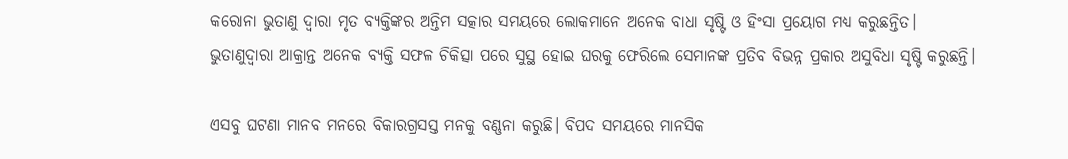କରୋନା ଭୁତାଣୁ ଦ୍ଵାରା ମୃତ ବ୍ୟକ୍ତିଙ୍କର ଅନ୍ତିମ ସତ୍କାର ସମୟରେ ଲୋକମାନେ ଅନେକ ବାଧା ସୃଷ୍ଟି ଓ ହିଂସା ପ୍ରୟୋଗ ମଧ୍ୟ କରୁଛନ୍ତିତ। ଭୁତାଣୁଦ୍ଵାରା ଆକ୍ରାନ୍ତ ଅନେକ ବ୍ୟକ୍ତି ସଫଳ ଚିକିତ୍ସା ପରେ ସୁସ୍ଥ ହୋଇ ଘରକୁ ଫେରିଲେ ସେମାନଙ୍କ ପ୍ରତିବ ବିଭନ୍ନ ପ୍ରକାର ଅସୁବିଧା ସୃଷ୍ଟି କରୁଛନ୍ତି।

ଏସବୁ ଘଟଣା ମାନବ ମନରେ ବିକାରଗ୍ରସସ୍ତ ମନକୁ ବଣ୍ଣନା କରୁଛି। ବିପଦ ସମୟରେ ମାନସିକ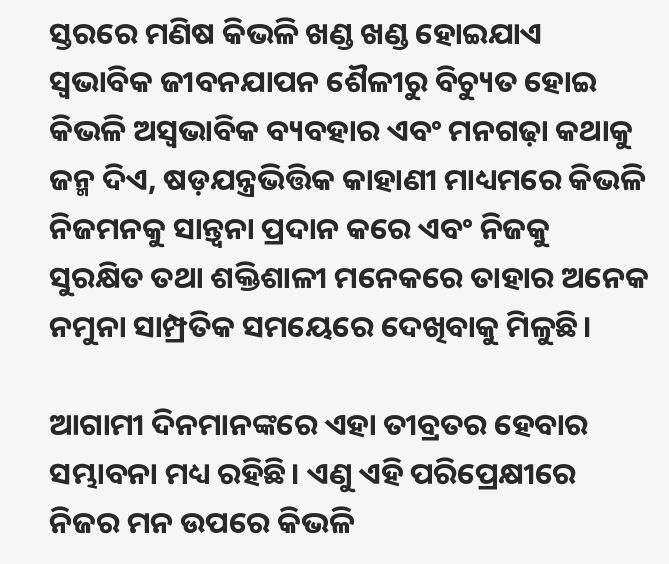ସ୍ତରରେ ମଣିଷ କିଭଳି ଖଣ୍ଡ ଖଣ୍ଡ ହୋଇଯାଏ ସ୍ଵଭାବିକ ଜୀବନଯାପନ ଶୈଳୀରୁ ବିଚ୍ୟୁତ ହୋଇ କିଭଳି ଅସ୍ଵଭାବିକ ବ୍ୟବହାର ଏବଂ ମନଗଢ଼ା କଥାକୁ ଜନ୍ମ ଦିଏ, ଷଡ଼ଯନ୍ତ୍ରଭିତ୍ତିକ କାହାଣୀ ମାଧ୍ୟମରେ କିଭଳି ନିଜମନକୁ ସାନ୍ତ୍ଵନା ପ୍ରଦାନ କରେ ଏବଂ ନିଜକୁ ସୁରକ୍ଷିତ ତଥା ଶକ୍ତିଶାଳୀ ମନେକରେ ତାହାର ଅନେକ ନମୁନା ସାମ୍ପ୍ରତିକ ସମୟେରେ ଦେଖିବାକୁ ମିଳୁଛି।

ଆଗାମୀ ଦିନମାନଙ୍କରେ ଏହା ତୀବ୍ରତର ହେବାର ସମ୍ଭାବନା ମଧ୍ୟ ରହିଛି। ଏଣୁ ଏହି ପରିପ୍ରେକ୍ଷୀରେ ନିଜର ମନ ଉପରେ କିଭଳି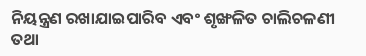ନିୟନ୍ତ୍ରଣ ରଖାଯାଇପାରିବ ଏବଂ ଶୃଙ୍ଖଳିତ ଚାଲିଚଳଣୀ ତଥା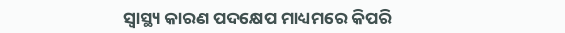ସ୍ଵାସ୍ଥ୍ୟ କାରଣ ପଦକ୍ଷେପ ମାଧ୍ୟମରେ କିପରି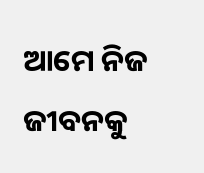ଆମେ ନିଜ ଜୀବନକୁ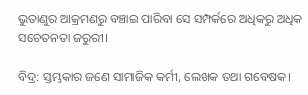ଭୁତାଣୁର ଆକ୍ରମଣରୁ ବଞ୍ଚାଇ ପାରିବା ସେ ସମ୍ପର୍କରେ ଅଧିକରୁ ଅଧିକ ସଚେତନତା ଜରୁରୀ।

ବିଦ୍ର: ସ୍ତମ୍ଭକାର ଜଣେ ସାମାଜିକ କର୍ମୀ, ଲେଖକ ତଥା ଗବେଷକ।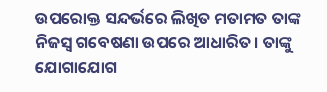ଉପରୋକ୍ତ ସନ୍ଦର୍ଭରେ ଲିଖିତ ମତାମତ ତାଙ୍କ ନିଜସ୍ଵ ଗବେଷଣା ଉପରେ ଆଧାରିତ। ତାଙ୍କୁ ଯୋଗାଯୋଗ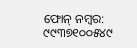ଫୋନ୍‌ ନମ୍ବର: ୯୯୩୭୧୦୦୫୪୯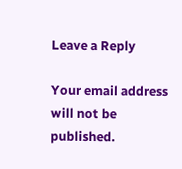Leave a Reply

Your email address will not be published.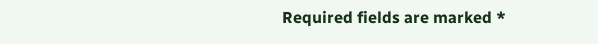Required fields are marked *